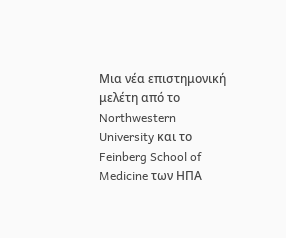Μια νέα επιστημονική μελέτη από το Northwestern University και το Feinberg School of Medicine των ΗΠΑ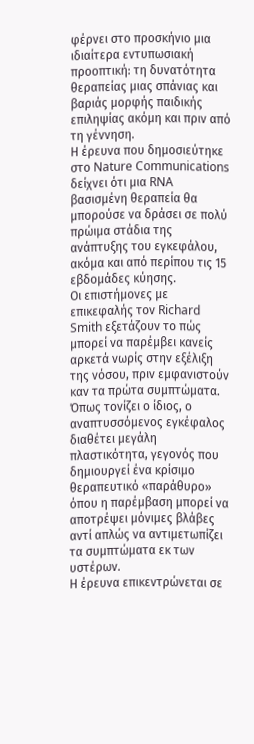φέρνει στο προσκήνιο μια ιδιαίτερα εντυπωσιακή προοπτική: τη δυνατότητα θεραπείας μιας σπάνιας και βαριάς μορφής παιδικής επιληψίας ακόμη και πριν από τη γέννηση.
Η έρευνα που δημοσιεύτηκε στο Nature Communications δείχνει ότι μια RNA βασισμένη θεραπεία θα μπορούσε να δράσει σε πολύ πρώιμα στάδια της ανάπτυξης του εγκεφάλου, ακόμα και από περίπου τις 15 εβδομάδες κύησης.
Οι επιστήμονες με επικεφαλής τον Richard Smith εξετάζουν το πώς μπορεί να παρέμβει κανείς αρκετά νωρίς στην εξέλιξη της νόσου, πριν εμφανιστούν καν τα πρώτα συμπτώματα. Όπως τονίζει ο ίδιος, ο αναπτυσσόμενος εγκέφαλος διαθέτει μεγάλη πλαστικότητα, γεγονός που δημιουργεί ένα κρίσιμο θεραπευτικό «παράθυρο» όπου η παρέμβαση μπορεί να αποτρέψει μόνιμες βλάβες αντί απλώς να αντιμετωπίζει τα συμπτώματα εκ των υστέρων.
Η έρευνα επικεντρώνεται σε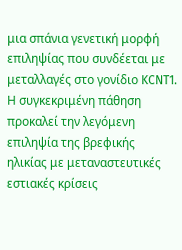μια σπάνια γενετική μορφή επιληψίας που συνδέεται με μεταλλαγές στο γονίδιο KCNT1. Η συγκεκριμένη πάθηση προκαλεί την λεγόμενη επιληψία της βρεφικής ηλικίας με μεταναστευτικές εστιακές κρίσεις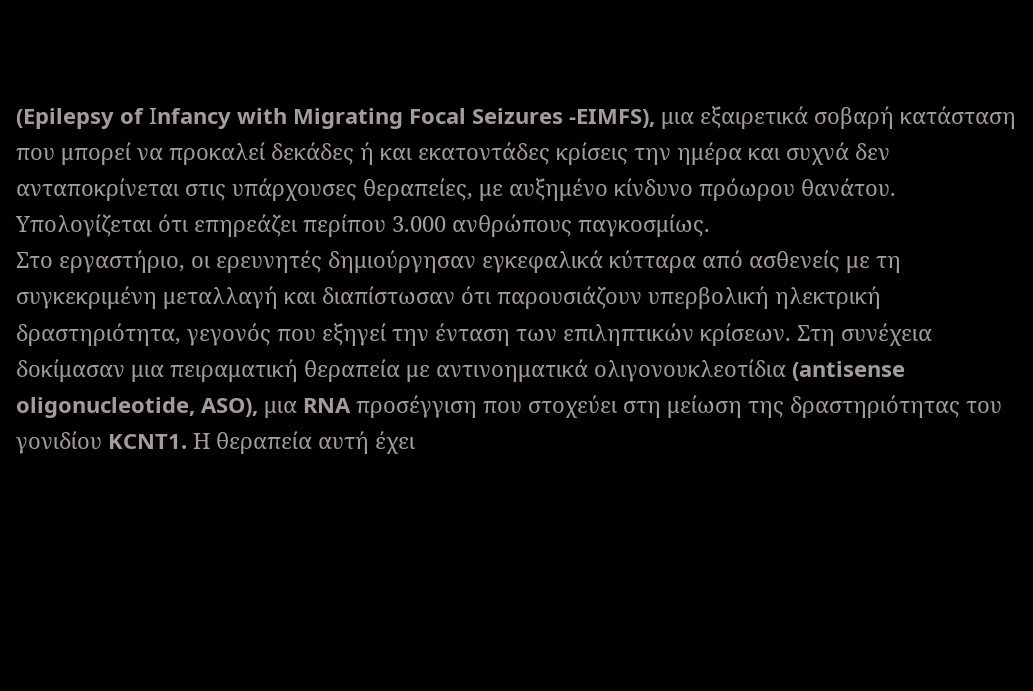(Epilepsy of Ιnfancy with Migrating Focal Seizures -EIMFS), μια εξαιρετικά σοβαρή κατάσταση που μπορεί να προκαλεί δεκάδες ή και εκατοντάδες κρίσεις την ημέρα και συχνά δεν ανταποκρίνεται στις υπάρχουσες θεραπείες, με αυξημένο κίνδυνο πρόωρου θανάτου. Υπολογίζεται ότι επηρεάζει περίπου 3.000 ανθρώπους παγκοσμίως.
Στο εργαστήριο, οι ερευνητές δημιούργησαν εγκεφαλικά κύτταρα από ασθενείς με τη συγκεκριμένη μεταλλαγή και διαπίστωσαν ότι παρουσιάζουν υπερβολική ηλεκτρική δραστηριότητα, γεγονός που εξηγεί την ένταση των επιληπτικών κρίσεων. Στη συνέχεια δοκίμασαν μια πειραματική θεραπεία με αντινοηματικά ολιγονουκλεοτίδια (antisense oligonucleotide, ASO), μια RNA προσέγγιση που στοχεύει στη μείωση της δραστηριότητας του γονιδίου KCNT1. Η θεραπεία αυτή έχει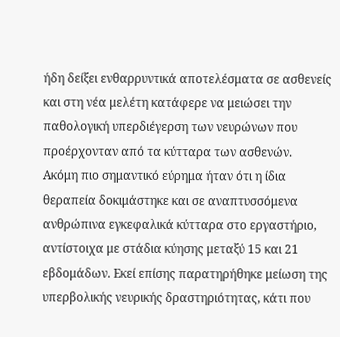ήδη δείξει ενθαρρυντικά αποτελέσματα σε ασθενείς και στη νέα μελέτη κατάφερε να μειώσει την παθολογική υπερδιέγερση των νευρώνων που προέρχονταν από τα κύτταρα των ασθενών.
Ακόμη πιο σημαντικό εύρημα ήταν ότι η ίδια θεραπεία δοκιμάστηκε και σε αναπτυσσόμενα ανθρώπινα εγκεφαλικά κύτταρα στο εργαστήριο, αντίστοιχα με στάδια κύησης μεταξύ 15 και 21 εβδομάδων. Εκεί επίσης παρατηρήθηκε μείωση της υπερβολικής νευρικής δραστηριότητας, κάτι που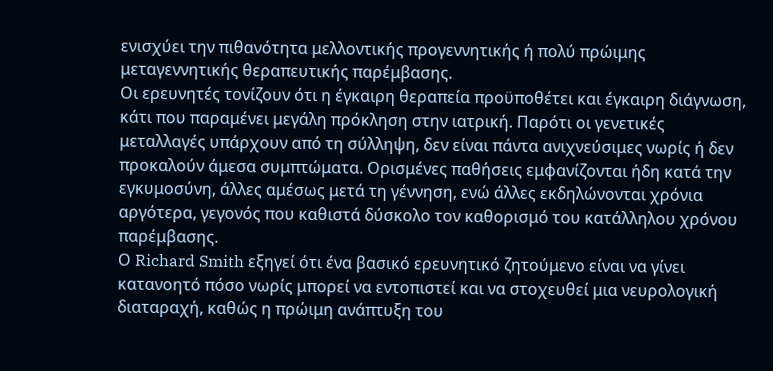ενισχύει την πιθανότητα μελλοντικής προγεννητικής ή πολύ πρώιμης μεταγεννητικής θεραπευτικής παρέμβασης.
Οι ερευνητές τονίζουν ότι η έγκαιρη θεραπεία προϋποθέτει και έγκαιρη διάγνωση, κάτι που παραμένει μεγάλη πρόκληση στην ιατρική. Παρότι οι γενετικές μεταλλαγές υπάρχουν από τη σύλληψη, δεν είναι πάντα ανιχνεύσιμες νωρίς ή δεν προκαλούν άμεσα συμπτώματα. Ορισμένες παθήσεις εμφανίζονται ήδη κατά την εγκυμοσύνη, άλλες αμέσως μετά τη γέννηση, ενώ άλλες εκδηλώνονται χρόνια αργότερα, γεγονός που καθιστά δύσκολο τον καθορισμό του κατάλληλου χρόνου παρέμβασης.
Ο Richard Smith εξηγεί ότι ένα βασικό ερευνητικό ζητούμενο είναι να γίνει κατανοητό πόσο νωρίς μπορεί να εντοπιστεί και να στοχευθεί μια νευρολογική διαταραχή, καθώς η πρώιμη ανάπτυξη του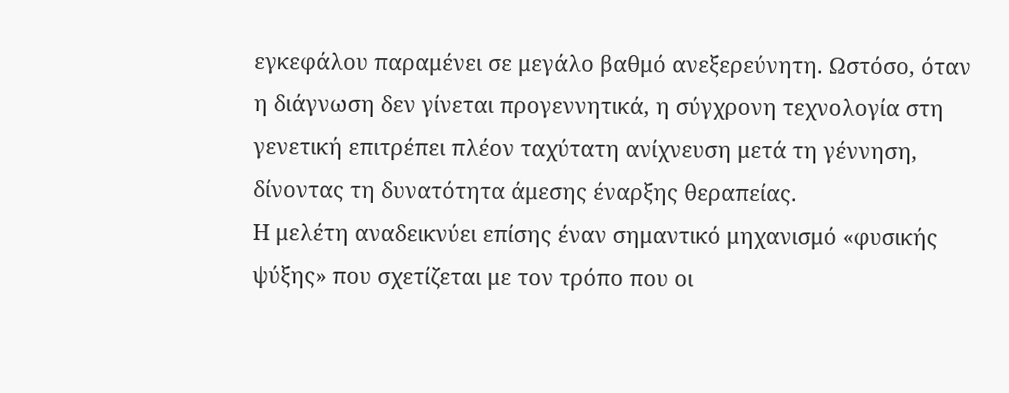εγκεφάλου παραμένει σε μεγάλο βαθμό ανεξερεύνητη. Ωστόσο, όταν η διάγνωση δεν γίνεται προγεννητικά, η σύγχρονη τεχνολογία στη γενετική επιτρέπει πλέον ταχύτατη ανίχνευση μετά τη γέννηση, δίνοντας τη δυνατότητα άμεσης έναρξης θεραπείας.
Η μελέτη αναδεικνύει επίσης έναν σημαντικό μηχανισμό «φυσικής ψύξης» που σχετίζεται με τον τρόπο που οι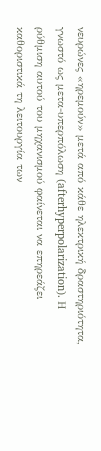νευρώνες «ηρεμούν» μετά από κάθε ηλεκτρική δραστηριότητα, γνωστό ως μετα-υπερπόλωση (afterhyperpolarization). Η ρύθμιση αυτού του μηχανισμού φαίνεται να επηρεάζει καθοριστικά τη λειτουργία των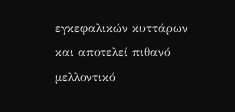εγκεφαλικών κυττάρων και αποτελεί πιθανό μελλοντικό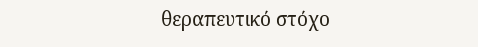θεραπευτικό στόχο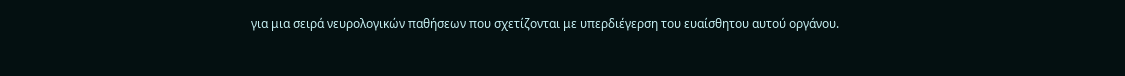για μια σειρά νευρολογικών παθήσεων που σχετίζονται με υπερδιέγερση του ευαίσθητου αυτού οργάνου.